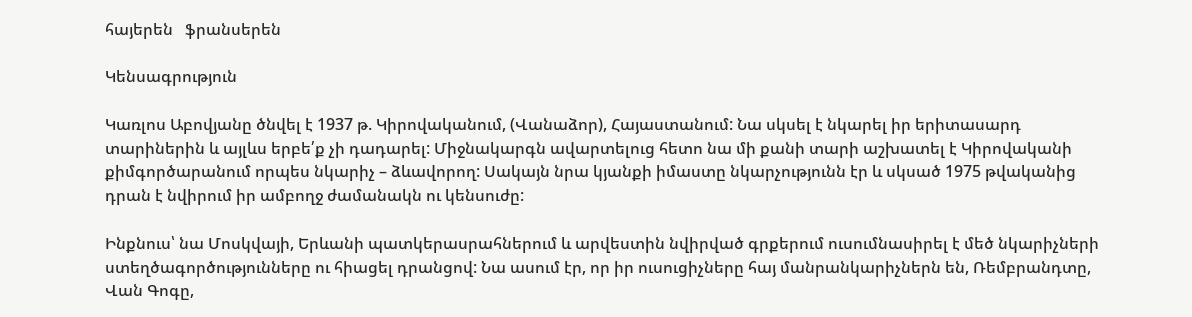հայերեն   ֆրանսերեն

Կենսագրություն

Կառլոս Աբովյանը ծնվել է 1937 թ. Կիրովականում, (Վանաձոր), Հայաստանում: Նա սկսել է նկարել իր երիտասարդ տարիներին և այլևս երբե՛ք չի դադարել: Միջնակարգն ավարտելուց հետո նա մի քանի տարի աշխատել է Կիրովականի քիմգործարանում որպես նկարիչ – ձևավորող: Սակայն նրա կյանքի իմաստը նկարչությունն էր և սկսած 1975 թվականից դրան է նվիրում իր ամբողջ ժամանակն ու կենսուժը:

Ինքնուս՝ նա Մոսկվայի, Երևանի պատկերասրահներում և արվեստին նվիրված գրքերում ուսումնասիրել է մեծ նկարիչների ստեղծագործությունները ու հիացել դրանցով: Նա ասում էր, որ իր ուսուցիչները հայ մանրանկարիչներն են, Ռեմբրանդտը, Վան Գոգը,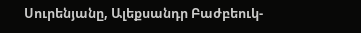Սուրենյանը, Ալեքսանդր Բաժբեուկ-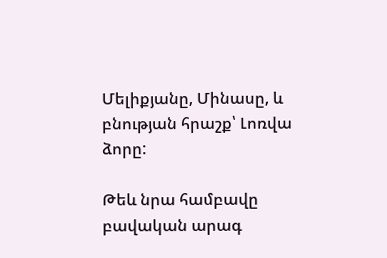Մելիքյանը, Մինասը, և բնության հրաշք՝ Լոռվա ձորը:

Թեև նրա համբավը բավական արագ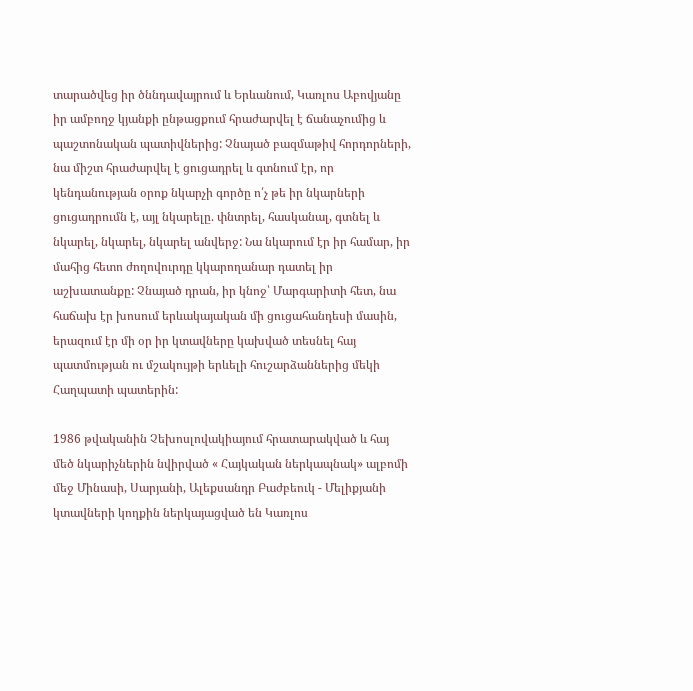տարածվեց իր ծննդավայրում և Երևանում, Կառլոս Աբովյանը իր ամբողջ կյանքի ընթացքում հրաժարվել է ճանաչումից և պաշտոնական պատիվներից: Չնայած բազմաթիվ հորդորների, նա միշտ հրաժարվել է ցուցադրել և գտնում էր, որ կենդանության օրոք նկարչի գործը ո՛չ թե իր նկարների ցուցադրումն է, այլ նկարելը. փնտրել, հասկանալ, գտնել և նկարել, նկարել, նկարել անվերջ: Նա նկարում էր իր համար, իր մահից հետո ժողովուրդը կկարողանար դատել իր աշխատանքը: Չնայած դրան, իր կնոջ՝ Մարգարիտի հետ, նա հաճախ էր խոսում երևակայական մի ցուցահանդեսի մասին, երազում էր մի օր իր կտավները կախված տեսնել հայ պատմության ու մշակույթի երևելի հուշարձաններից մեկի Հաղպատի պատերին:

1986 թվականին Չեխոսլովակիայում հրատարակված և հայ մեծ նկարիչներին նվիրված « Հայկական ներկապնակ» ալբոմի մեջ Մինասի, Սարյանի, Ալեքսանդր Բաժբեուկ - Մելիքյանի կտավների կողքին ներկայացված են Կառլոս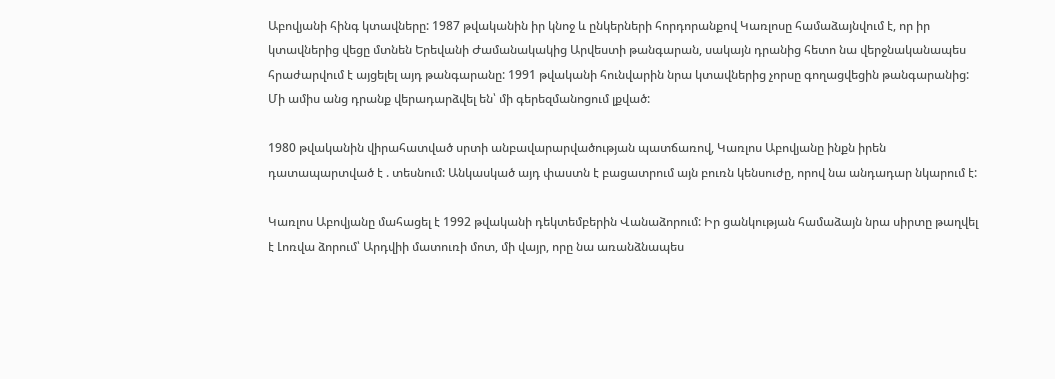Աբովյանի հինգ կտավները: 1987 թվականին իր կնոջ և ընկերների հորդորանքով Կառլոսը համաձայնվում է, որ իր կտավներից վեցը մտնեն Երեվանի Ժամանակակից Արվեստի թանգարան, սակայն դրանից հետո նա վերջնականապես հրաժարվում է այցելել այդ թանգարանը: 1991 թվականի հունվարին նրա կտավներից չորսը գողացվեցին թանգարանից: Մի ամիս անց դրանք վերադարձվել են՝ մի գերեզմանոցում լքված:

1980 թվականին վիրահատված սրտի անբավարարվածության պատճառով, Կառլոս Աբովյանը ինքն իրեն դատապարտված է . տեսնում: Անկասկած այդ փաստն է բացատրում այն բուռն կենսուժը, որով նա անդադար նկարում է:

Կառլոս Աբովյանը մահացել է 1992 թվականի դեկտեմբերին Վանաձորում: Իր ցանկության համաձայն նրա սիրտը թաղվել է Լոռվա ձորում՝ Արդվիի մատուռի մոտ, մի վայր, որը նա առանձնապես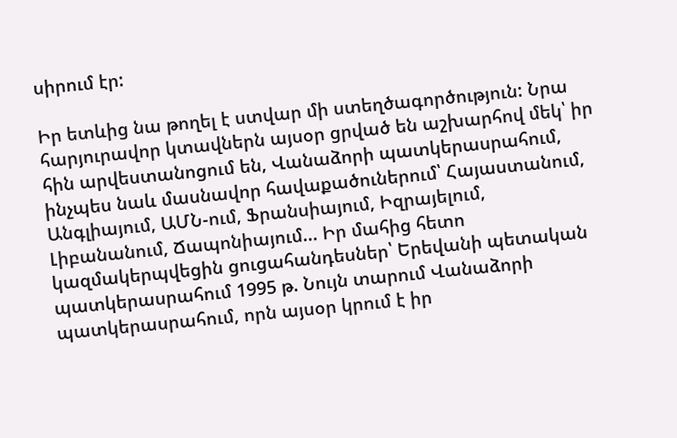սիրում էր:

Իր ետևից նա թողել է ստվար մի ստեղծագործություն: Նրա հարյուրավոր կտավներն այսօր ցրված են աշխարհով մեկ՝ իր հին արվեստանոցում են, Վանաձորի պատկերասրահում, ինչպես նաև մասնավոր հավաքածուներում՝ Հայաստանում, Անգլիայում, ԱՄՆ-ում, Ֆրանսիայում, Իզրայելում, Լիբանանում, Ճապոնիայում... Իր մահից հետո կազմակերպվեցին ցուցահանդեսներ՝ Երեվանի պետական պատկերասրահում 1995 թ. Նույն տարում Վանաձորի պատկերասրահում, որն այսօր կրում է իր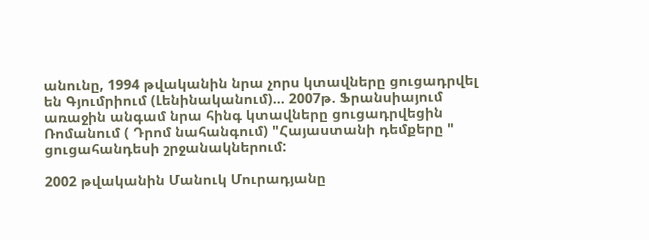անունը, 1994 թվականին նրա չորս կտավները ցուցադրվել են Գյումրիում (Լենինականում)... 2007թ. Ֆրանսիայում առաջին անգամ նրա հինգ կտավները ցուցադրվեցին Ռոմանում ( Դրոմ նահանգում) "Հայաստանի դեմքերը " ցուցահանդեսի շրջանակներում:

2002 թվականին Մանուկ Մուրադյանը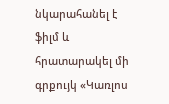նկարահանել է ֆիլմ և հրատարակել մի գրքույկ «Կառլոս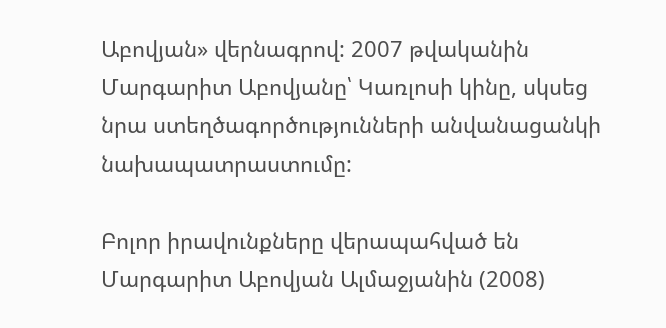Աբովյան» վերնագրով: 2007 թվականին Մարգարիտ Աբովյանը՝ Կառլոսի կինը, սկսեց նրա ստեղծագործությունների անվանացանկի նախապատրաստումը:

Բոլոր իրավունքները վերապահված են Մարգարիտ Աբովյան Ալմաջյանին (2008)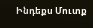Ինդեքս Մուտք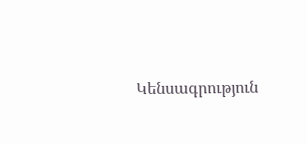Կենսագրություն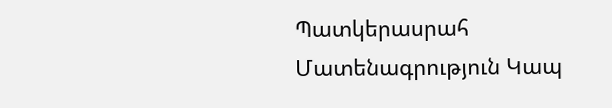Պատկերասրահ Մատենագրություն Կապ